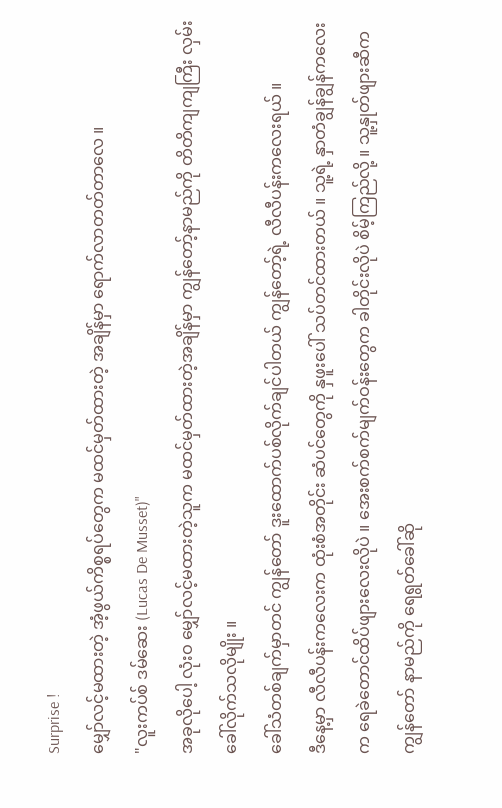Surprise !
မျှော်လင့်မထားတဲ့ အံ့ဖွယ်ကိစ္စရပ်တွေက မထင်မှတ်ထားတဲ့ အချိန်မှာ ရောက်လာတတ်တာလေ ။
"လူးကပ်စ် ဒမ်ဆေး (Lucas De Musset)"
အခုလိုပေါ့ လုံးဝ မျှော်လင့်မထားတဲ့သူက မထင်မှတ်ထားတဲ့အချိန်မှာ ကျွန်တော့်နာမည်ကို တိတိကျကျကြီး လှမ်းခေါ်လိုက်သလိုမျိုး ။
ခေါ်သံတစ်ချက်မှာတင် ကျွန်တော် ဒူးထောက်ပစ်လိုက်ချင်ပါတယ် ကျွန်တော့်ရဲ့ လီလီပန်းကလေးရယ် ။
ဒီနေ့မှာ လီလီပန်းကလေးက ထုံးစံအတိုင်း ဆံပင်တွေကို နှဖူးပေါ် သပ်တင်ထားတယ် ။ သူ့ရဲ့ နှာတံချွန်ချွန်ကလေးက ရေခဲတောင်ထိပ်ဖျားလေးလိုပဲ ။ အေးစက်စက်မျက်ဝန်းတွေက ခါတိုင်းလိုပဲ စိမ့်ကြည်လို့ ။ သူ့နှုတ်ဖျားဆီက ကျွန်တော် နာမည်ကို ရေရွတ်ခေါ်ဆို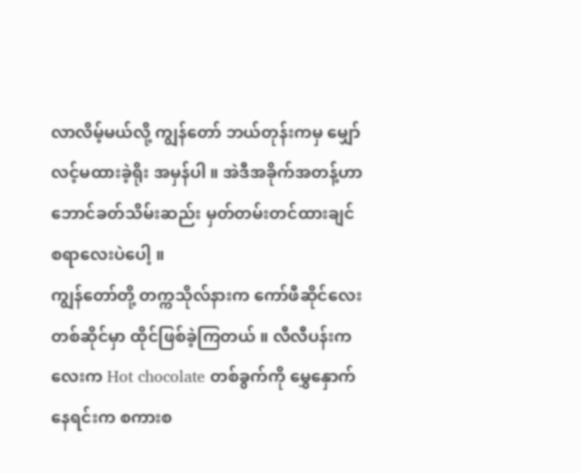လာလိမ့်မယ်လို့ ကျွန်တော် ဘယ်တုန်းကမှ မျှော်လင့်မထားခဲ့ရိုး အမှန်ပါ ။ အဲဒီအခိုက်အတန့်ဟာ ဘောင်ခတ်သိမ်းဆည်း မှတ်တမ်းတင်ထားချင်စရာလေးပဲပေါ့ ။
ကျွန်တော်တို့ တက္ကသိုလ်နားက ကော်ဖီဆိုင်လေးတစ်ဆိုင်မှာ ထိုင်ဖြစ်ခဲ့ကြတယ် ။ လီလီပန်းကလေးက Hot chocolate တစ်ခွက်ကို မွှေနှောက်နေရင်းက စကားစ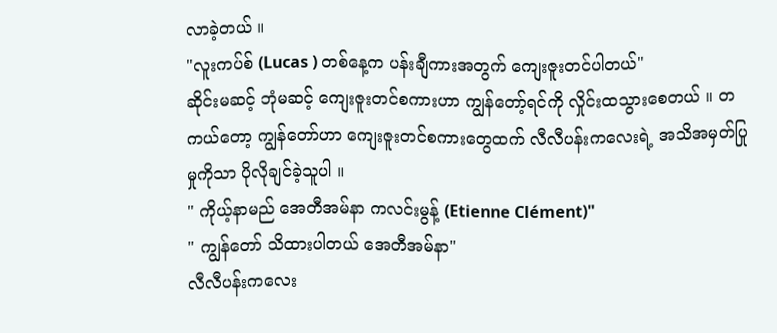လာခဲ့တယ် ။
"လူးကပ်စ် (Lucas ) တစ်နေ့က ပန်းချီကားအတွက် ကျေးဇူးတင်ပါတယ်"
ဆိုင်းမဆင့် ဘုံမဆင့် ကျေးဇူးတင်စကားဟာ ကျွန်တော့်ရင်ကို လှိုင်းထသွားစေတယ် ။ တကယ်တော့ ကျွန်တော်ဟာ ကျေးဇူးတင်စကားတွေထက် လီလီပန်းကလေးရဲ့ အသိအမှတ်ပြုမှုကိုသာ ပိုလိုချင်ခဲ့သူပါ ။
" ကိုယ့်နာမည် အေတီအမ်နာ ကလင်းမွန့် (Etienne Clément)"
" ကျွန်တော် သိထားပါတယ် အေတီအမ်နာ"
လီလီပန်းကလေး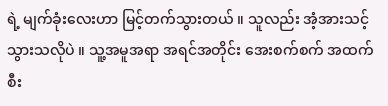ရဲ့ မျက်ခုံးလေးဟာ မြင့်တက်သွားတယ် ။ သူလည်း အံ့အားသင့်သွားသလိုပဲ ။ သူ့အမူအရာ အရင်အတိုင်း အေးစက်စက် အထက်စီး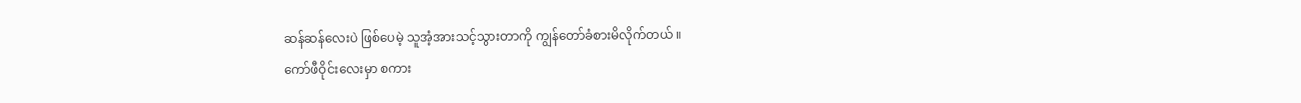ဆန်ဆန်လေးပဲ ဖြစ်ပေမဲ့ သူအံ့အားသင့်သွားတာကို ကျွန်တော်ခံစားမိလိုက်တယ် ။
ကော်ဖီဝိုင်းလေးမှာ စကား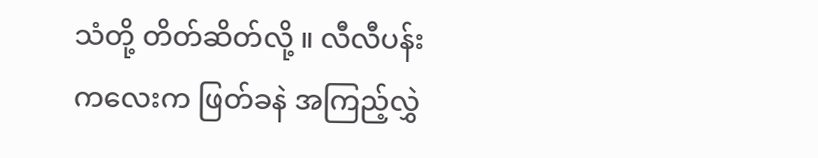သံတို့ တိတ်ဆိတ်လို့ ။ လီလီပန်းကလေးက ဖြတ်ခနဲ အကြည့်လွှဲ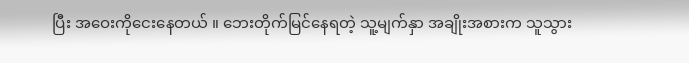ပြီး အဝေးကိုငေးနေတယ် ။ ဘေးတိုက်မြင်နေရတဲ့ သူ့မျက်နှာ အချိုးအစားက သူသွား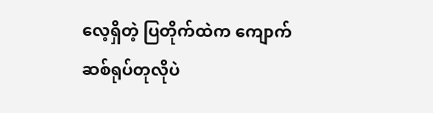လေ့ရှိတဲ့ ပြတိုက်ထဲက ကျောက်ဆစ်ရုပ်တုလိုပဲ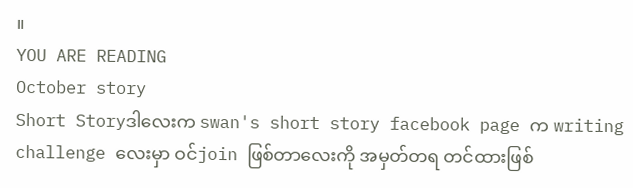။
YOU ARE READING
October story
Short Storyဒါလေးက swan's short story facebook page က writing challenge လေးမှာ ဝင်join ဖြစ်တာလေးကို အမှတ်တရ တင်ထားဖြစ်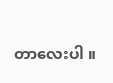တာလေးပါ ။